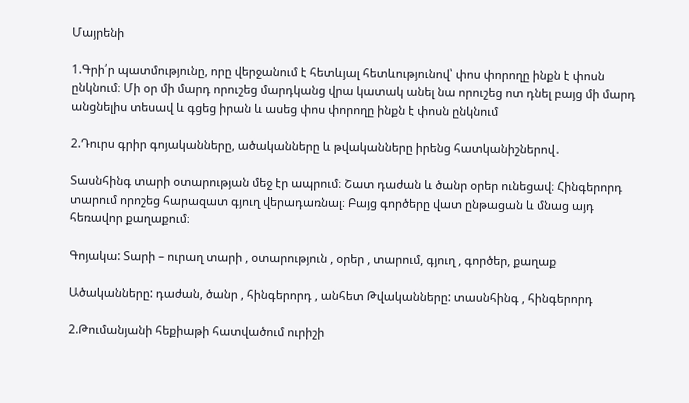Մայրենի

1.Գրի՛ր պատմությունը, որը վերջանում է հետևյալ հետևությունով՝ փոս փորողը ինքն է փոսն ընկնում։ Մի օր մի մարդ որուշեց մարդկանց վրա կատակ անել նա որուշեց ոտ դնել բայց մի մարդ անցնելիս տեսավ և գցեց իրան և ասեց փոս փորողը ինքն է փոսն ընկնում

2.Դուրս գրիր գոյականները, ածականները և թվականները իրենց հատկանիշներով․

Տասնհինգ տարի օտարության մեջ էր ապրում։ Շատ դաժան և ծանր օրեր ունեցավ։ Հինգերորդ տարում որոշեց հարազատ գյուղ վերադառնալ։ Բայց գործերը վատ ընթացան և մնաց այդ հեռավոր քաղաքում։

Գոյակա: Տարի – ուրաղ տարի , օտարություն , օրեր , տարում, գյուղ , գործեր, քաղաք

Ածականները: դաժան, ծանր , հինգերորդ , անհետ Թվականները: տասնհինգ , հինգերորդ

2.Թումանյանի հեքիաթի հատվածում ուրիշի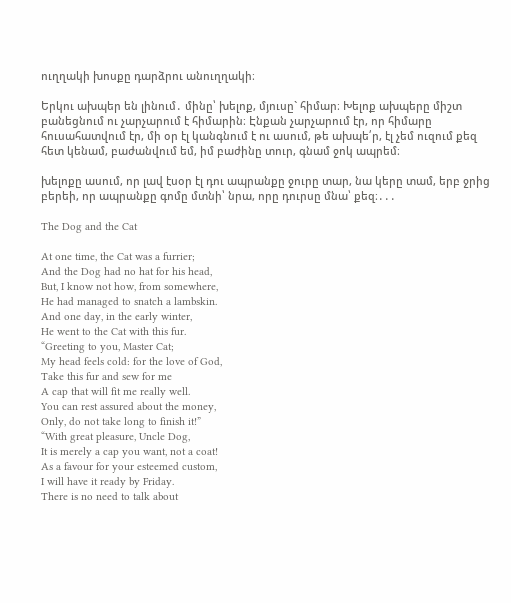ուղղակի խոսքը դարձրու անուղղակի։

Երկու ախպեր են լինում․ մինը՝ խելոք, մյուսը` հիմար։ Խելոք ախպերը միշտ բանեցնում ու չարչարում է հիմարին։ Էնքան չարչարում էր, որ հիմարը հուսահատվում էր, մի օր էլ կանգնում է ու ասում, թե ախպե՛ր, էլ չեմ ուզում քեզ հետ կենամ, բաժանվում եմ, իմ բաժինը տուր, գնամ ջոկ ապրեմ։

խելոքը ասում, որ լավ էսօր էլ դու ապրանքը ջուրը տար, նա կերը տամ, երբ ջրից բերեի, որ ապրանքը գոմը մտնի՝ նրա, որը դուրսը մնա՝ քեզ։․․․

The Dog and the Cat

At one time, the Cat was a furrier;
And the Dog had no hat for his head,
But, I know not how, from somewhere,
He had managed to snatch a lambskin.
And one day, in the early winter,
He went to the Cat with this fur.
“Greeting to you, Master Cat;
My head feels cold: for the love of God,
Take this fur and sew for me
A cap that will fit me really well.
You can rest assured about the money,
Only, do not take long to finish it!”
“With great pleasure, Uncle Dog,
It is merely a cap you want, not a coat!
As a favour for your esteemed custom,
I will have it ready by Friday.
There is no need to talk about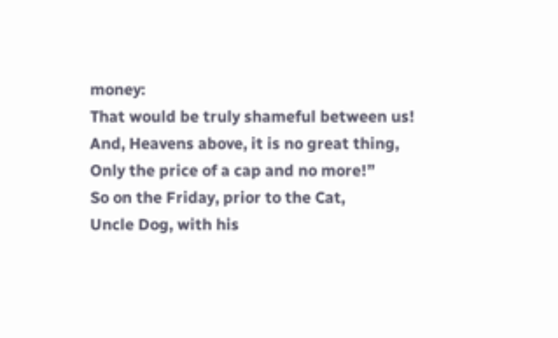money:
That would be truly shameful between us!
And, Heavens above, it is no great thing,
Only the price of a cap and no more!”
So on the Friday, prior to the Cat,
Uncle Dog, with his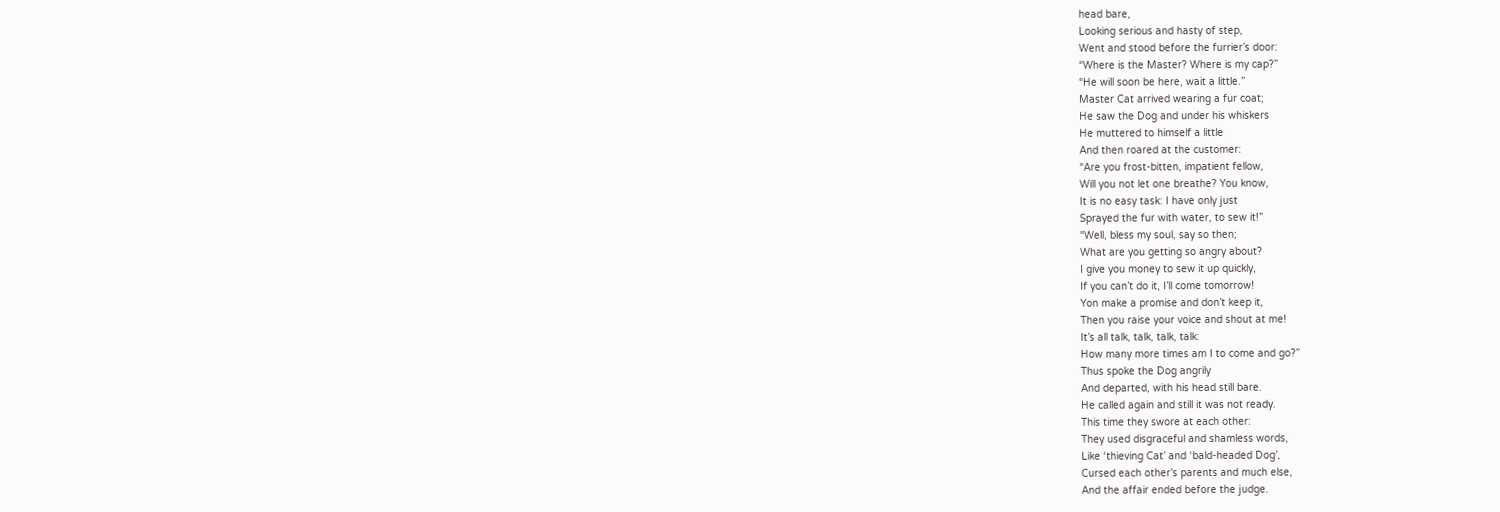head bare,
Looking serious and hasty of step,
Went and stood before the furrier’s door:
“Where is the Master? Where is my cap?”
“He will soon be here, wait a little.”
Master Cat arrived wearing a fur coat;
He saw the Dog and under his whiskers
He muttered to himself a little
And then roared at the customer:
“Are you frost-bitten, impatient fellow,
Will you not let one breathe? You know,
It is no easy task: I have only just
Sprayed the fur with water, to sew it!”
“Well, bless my soul, say so then;
What are you getting so angry about?
I give you money to sew it up quickly,
If you can’t do it, I’ll come tomorrow!
Yon make a promise and don’t keep it,
Then you raise your voice and shout at me!
It’s all talk, talk, talk, talk:
How many more times am I to come and go?”
Thus spoke the Dog angrily
And departed, with his head still bare.
He called again and still it was not ready.
This time they swore at each other:
They used disgraceful and shamless words,
Like ‘thieving Cat’ and ‘bald-headed Dog’,
Cursed each other’s parents and much else,
And the affair ended before the judge.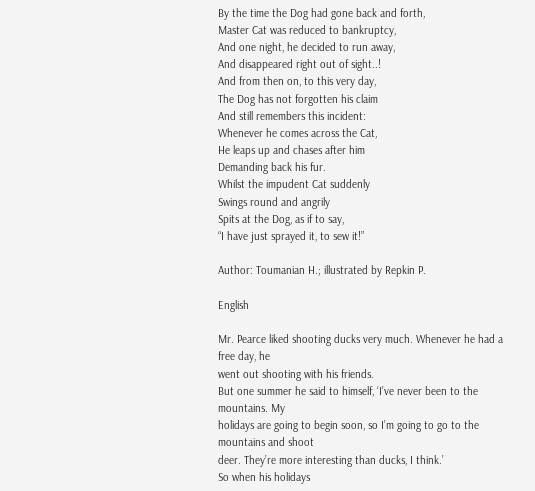By the time the Dog had gone back and forth,
Master Cat was reduced to bankruptcy,
And one night, he decided to run away,
And disappeared right out of sight..!
And from then on, to this very day,
The Dog has not forgotten his claim
And still remembers this incident:
Whenever he comes across the Cat,
He leaps up and chases after him
Demanding back his fur.
Whilst the impudent Cat suddenly
Swings round and angrily
Spits at the Dog, as if to say,
“I have just sprayed it, to sew it!”

Author: Toumanian H.; illustrated by Repkin P.

English

Mr. Pearce liked shooting ducks very much. Whenever he had a free day, he
went out shooting with his friends.
But one summer he said to himself, ‘I’ve never been to the mountains. My
holidays are going to begin soon, so I’m going to go to the mountains and shoot
deer. They’re more interesting than ducks, I think.’
So when his holidays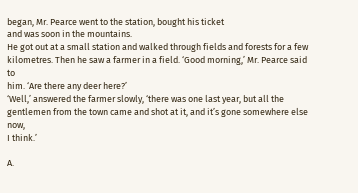began, Mr. Pearce went to the station, bought his ticket
and was soon in the mountains.
He got out at a small station and walked through fields and forests for a few
kilometres. Then he saw a farmer in a field. ‘Good morning,’ Mr. Pearce said to
him. ‘Are there any deer here?’
‘Well,’ answered the farmer slowly, ‘there was one last year, but all the
gentlemen from the town came and shot at it, and it’s gone somewhere else now,
I think.’

A.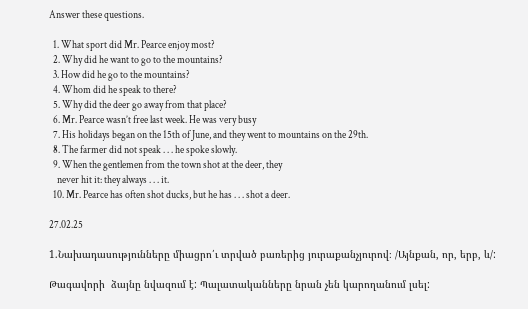Answer these questions.

  1. What sport did Mr. Pearce enjoy most?
  2. Why did he want to go to the mountains?
  3. How did he go to the mountains?
  4. Whom did he speak to there?
  5. Why did the deer go away from that place?
  6. Mr. Pearce wasn’t free last week. He was very busy
  7. His holidays began on the 15th of June, and they went to mountains on the 29th.
  8. The farmer did not speak . . . he spoke slowly.
  9. When the gentlemen from the town shot at the deer, they
    never hit it: they always . . . it.
  10. Mr. Pearce has often shot ducks, but he has . . . shot a deer.

27.02.25

1.Նախադասությունները միացրո՛ւ տրված բառերից յուրաքանչյուրով։ /Այնքան, որ, երբ, և/:

Թագավորի  ձայնը նվազում է: Պալատականները նրան չեն կարողանում լսել: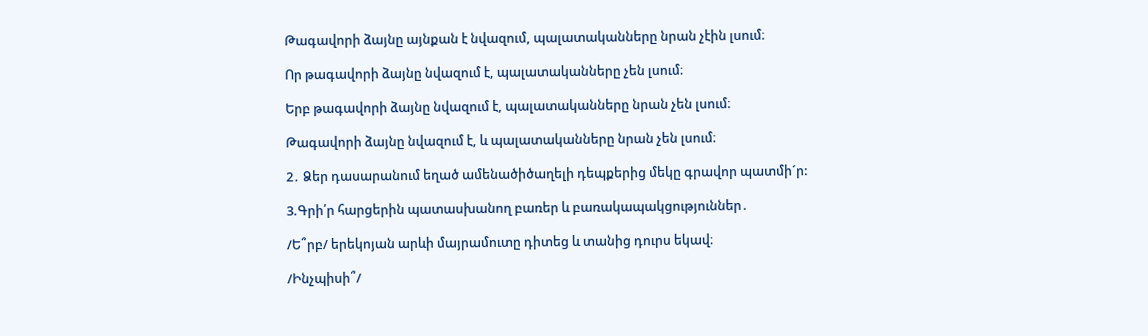Թագավորի ձայնը այնքան է նվազում, պալատականները նրան չէին լսում։

Որ թագավորի ձայնը նվազում է, պալատականները չեն լսում։

Երբ թագավորի ձայնը նվազում է, պալատականները նրան չեն լսում։

Թագավորի ձայնը նվազում է, և պալատականները նրան չեն լսում։

2․ Ձեր դասարանում եղած ամենածիծաղելի դեպքերից մեկը գրավոր պատմի´ր:

3.Գրի՛ր հարցերին պատասխանող բառեր և բառակապակցություններ․

/Ե՞րբ/ երեկոյան արևի մայրամուտը դիտեց և տանից դուրս եկավ։

/Ինչպիսի՞/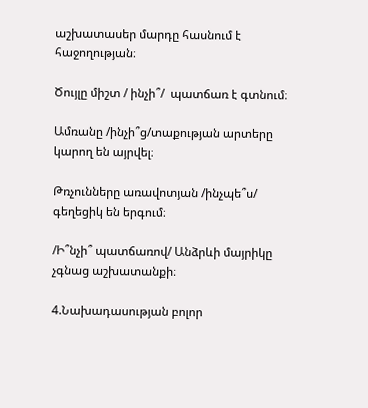աշխատասեր մարդը հասնում է հաջողության։

Ծույլը միշտ / ինչի՞/  պատճառ է գտնում։

Ամռանը /ինչի՞ց/տաքության արտերը կարող են այրվել։

Թռչունները առավոտյան /ինչպե՞ս/ գեղեցիկ են երգում։

/Ի՞նչի՞ պատճառով/ Անձրևի մայրիկը չգնաց աշխատանքի։

4.Նախադասության բոլոր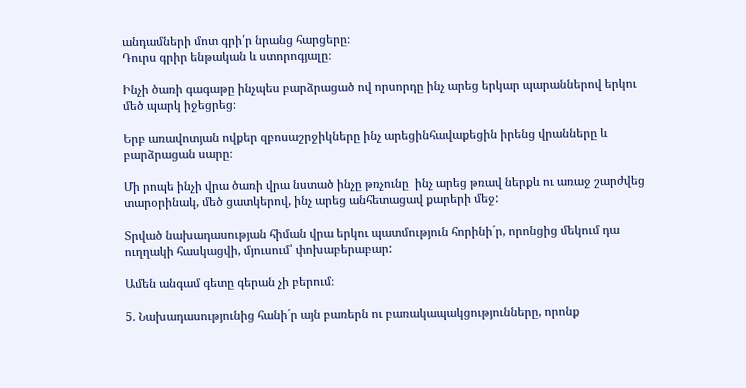անդամների մոտ գրի՛ր նրանց հարցերը։
Դուրս գրիր ենթական և ստորոգյալը։

Ինչի ծառի գագաթը ինչպես բարձրացած ով որսորդը ինչ արեց երկար պարաններով երկու մեծ պարկ իջեցրեց։

Երբ առավոտյան ովքեր զբոսաշրջիկները ինչ արեցինհավաքեցին իրենց վրանները և բարձրացան սարը։

Մի րոպե ինչի վրա ծառի վրա նստած ինչը թռչունը  ինչ արեց թռավ ներքև ու առաջ շարժվեց տարօրինակ, մեծ ցատկերով, ինչ արեց անհետացավ քարերի մեջ:

Տրված նախադասության հիման վրա երկու պատմություն հորինի´ր, որոնցից մեկում դա ուղղակի հասկացվի, մյուսում՝ փոխաբերաբար:

Ամեն անգամ գետը գերան չի բերում։

5. Նախադասությունից հանի´ր այն բառերն ու բառակապակցությունները, որոնք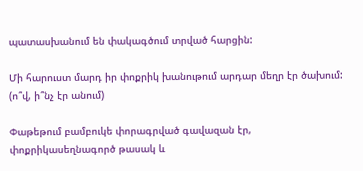պատասխանում են փակագծում տրված հարցին:

Մի հարուստ մարդ իր փոքրիկ խանութում արդար մեղր էր ծախում: (ո՞վ, ի՞նչ էր անում)

Փաթեթում բամբուկե փորագրված գավազան էր, փոքրիկասեղնագործ թասակ և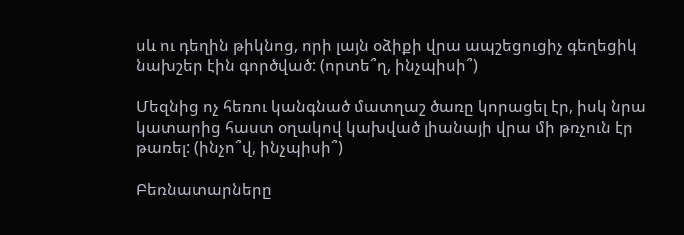սև ու դեղին թիկնոց, որի լայն օձիքի վրա ապշեցուցիչ գեղեցիկ նախշեր էին գործված: (որտե՞ղ, ինչպիսի՞)

Մեզնից ոչ հեռու կանգնած մատղաշ ծառը կորացել էր, իսկ նրա կատարից հաստ օղակով կախված լիանայի վրա մի թռչուն էր թառել: (ինչո՞վ, ինչպիսի՞)

Բեռնատարները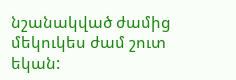նշանակված ժամից մեկուկես ժամ շուտ եկան: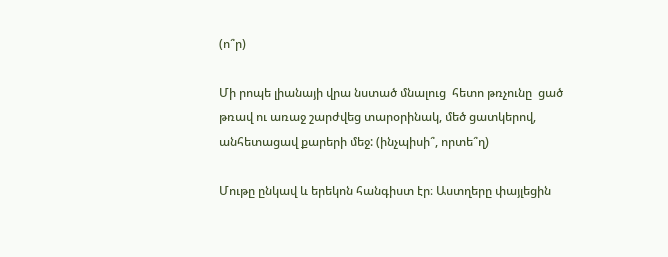(ո՞ր)

Մի րոպե լիանայի վրա նստած մնալուց  հետո թռչունը  ցած թռավ ու առաջ շարժվեց տարօրինակ, մեծ ցատկերով, անհետացավ քարերի մեջ: (ինչպիսի՞, որտե՞ղ)

Մութը ընկավ և երեկոն հանգիստ էր։ Աստղերը փայլեցին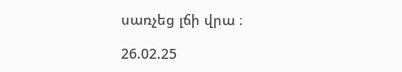սառչեց լճի վրա ։

26.02.25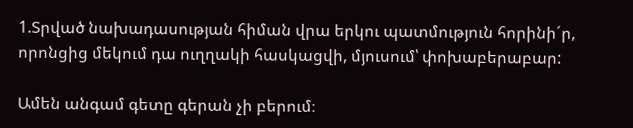1.Տրված նախադասության հիման վրա երկու պատմություն հորինի´ր, որոնցից մեկում դա ուղղակի հասկացվի, մյուսում՝ փոխաբերաբար:

Ամեն անգամ գետը գերան չի բերում։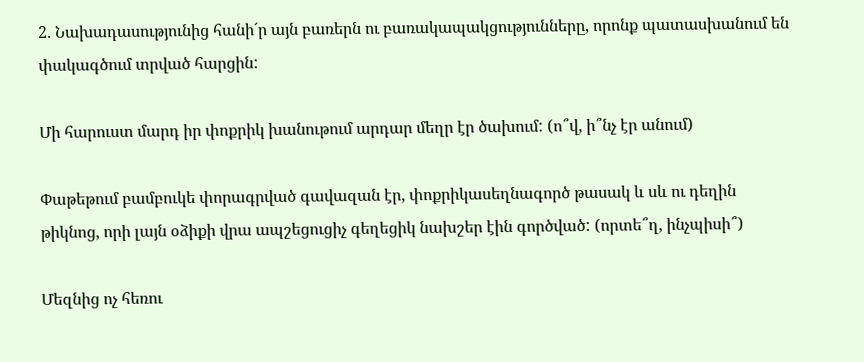2. Նախադասությունից հանի´ր այն բառերն ու բառակապակցությունները, որոնք պատասխանում են փակագծում տրված հարցին:

Մի հարուստ մարդ իր փոքրիկ խանութում արդար մեղր էր ծախում: (ո՞վ, ի՞նչ էր անում)

Փաթեթում բամբուկե փորագրված գավազան էր, փոքրիկասեղնագործ թասակ և սև ու դեղին թիկնոց, որի լայն օձիքի վրա ապշեցուցիչ գեղեցիկ նախշեր էին գործված: (որտե՞ղ, ինչպիսի՞)

Մեզնից ոչ հեռու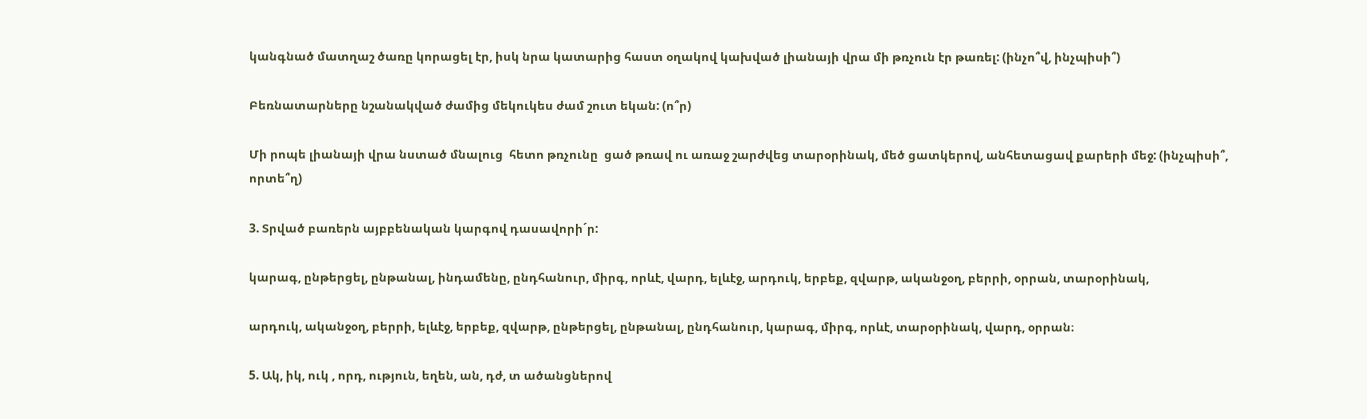կանգնած մատղաշ ծառը կորացել էր, իսկ նրա կատարից հաստ օղակով կախված լիանայի վրա մի թռչուն էր թառել: (ինչո՞վ, ինչպիսի՞)

Բեռնատարները նշանակված ժամից մեկուկես ժամ շուտ եկան: (ո՞ր)

Մի րոպե լիանայի վրա նստած մնալուց  հետո թռչունը  ցած թռավ ու առաջ շարժվեց տարօրինակ, մեծ ցատկերով, անհետացավ քարերի մեջ: (ինչպիսի՞, որտե՞ղ)

3. Տրված բառերն այբբենական կարգով դասավորի´ր:

կարագ, ընթերցել, ընթանալ, ինդամենը, ընդհանուր, միրգ, որևէ, վարդ, ելևէջ, արդուկ, երբեք, զվարթ, ականջօղ, բերրի, օրրան, տարօրինակ,

արդուկ, ականջօղ, բերրի, ելևէջ, երբեք, զվարթ, ընթերցել, ընթանալ, ընդհանուր, կարագ, միրգ, որևէ, տարօրինակ, վարդ, օրրան։

5. Ակ, իկ, ուկ , որդ, ություն, եղեն, ան, դժ, տ ածանցներով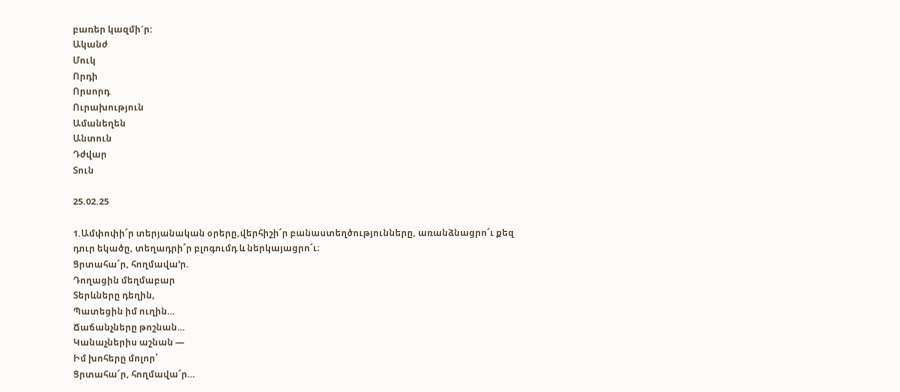բառեր կազմի´ր:
Ականժ
Մուկ
Որդի
Որսորդ
Ուրախություն
Ամանեղեն
Անտուն
Դժվար
Տուն

25.02.25

1.Ամփոփի՜ր տերյանական օրերը,վերհիշի՜ր բանաստեղծությունները, առանձնացրո՜ւ քեզ դուր եկածը, տեղադրի՜ր բլոգումդ և ներկայացրո՜ւ։
Ցրտահա՜ր, հողմավա՚ր.
Դողացին մեղմաբար
Տերևները դեղին,
Պատեցին իմ ուղին…
Ճաճանչները թոշնան…
Կանաչներիս աշնան —
Իմ խոհերը մոլոր՝
Ցրտահա՜ր, հողմավա՜ր…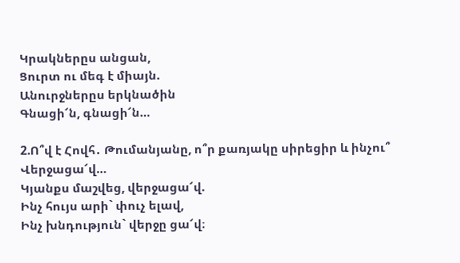Կրակներըս անցան,
Ցուրտ ու մեգ է միայն.
Անուրջներըս երկնածին
Գնացի՜ն, գնացի՜ն…

2.Ո՞վ է Հովհ․ Թումանյանը, ո՞ր քառյակը սիրեցիր և ինչու՞
Վերջացա՜վ…
Կյանքս մաշվեց, վերջացա՜վ.
Ինչ հույս արի` փուչ ելավ,
Ինչ խնդություն` վերջը ցա՜վ։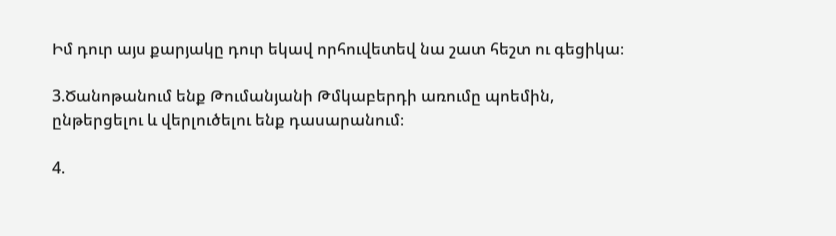Իմ դուր այս քարյակը դուր եկավ որհուվետեվ նա շատ հեշտ ու գեցիկա։

3.Ծանոթանում ենք Թումանյանի Թմկաբերդի առումը պոեմին, ընթերցելու և վերլուծելու ենք դասարանում։

4.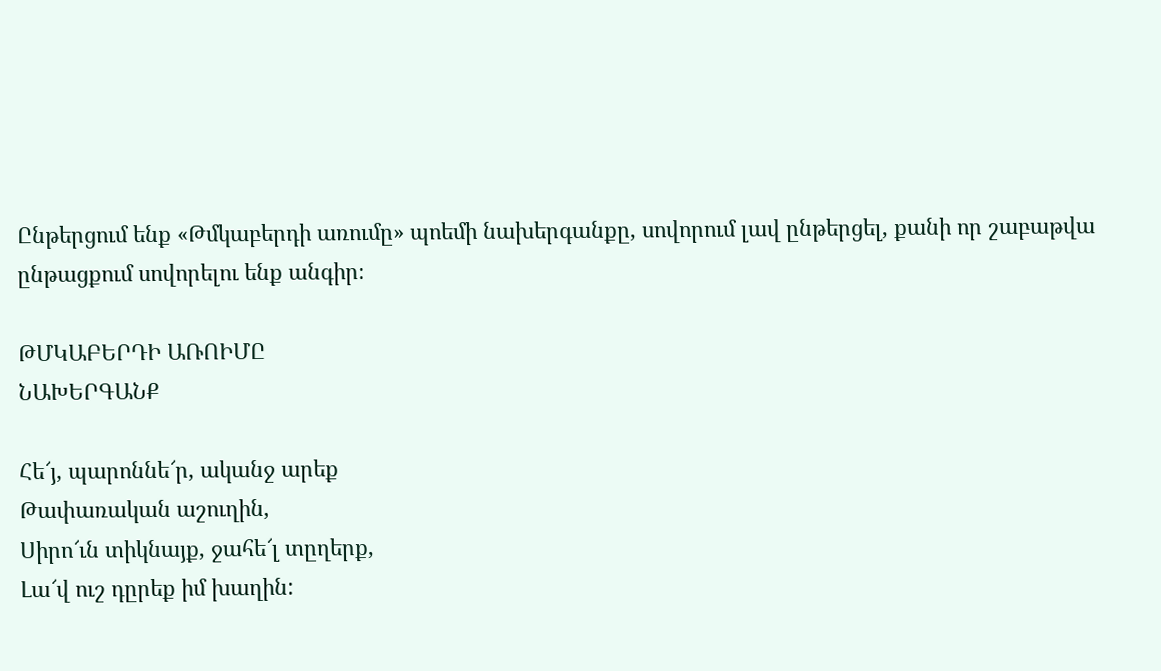Ընթերցում ենք «Թմկաբերդի առումը» պոեմի նախերգանքը, սովորում լավ ընթերցել, քանի որ շաբաթվա ընթացքում սովորելու ենք անգիր։

ԹՄԿԱԲԵՐԴԻ ԱՌՈԻՄԸ
ՆԱԽԵՐԳԱՆՔ

Հե՜յ, պարոննե՜ր, ականջ արեք
Թափառական աշուղին,
Սիրո՜ւն տիկնայք, ջահե՜լ տըղերք,
Լա՜վ ուշ դըրեք իմ խաղին: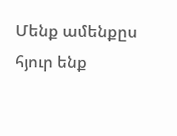Մենք ամենքըս հյուր ենք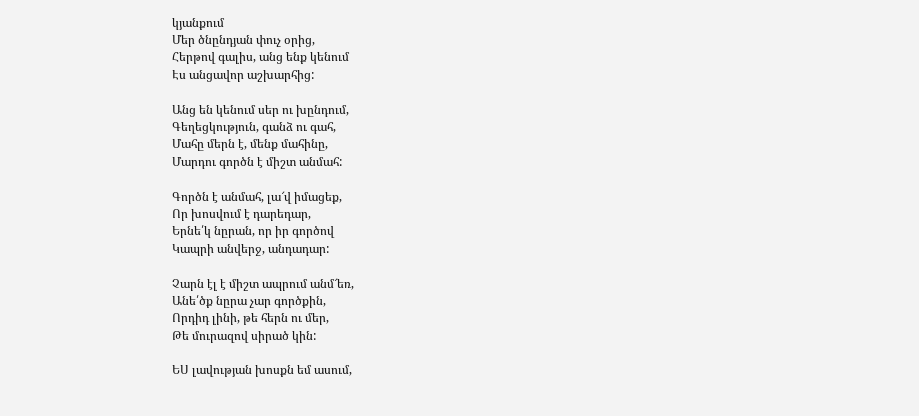կյանքում
Մեր ծնընդյան փուչ օրից,
Հերթով գալիս, անց ենք կենում
Էս անցավոր աշխարհից:

Անց են կենում սեր ու խընդում,
Գեղեցկություն, գանձ ու գահ,
Մահը մերն է, մենք մահինը,
Մարդու գործն է միշտ անմահ:

Գործն է անմահ, լա՜վ իմացեք,
Որ խոսվում է դարեդար,
Երնե՛կ նըրան, որ իր գործով
Կապրի անվերջ, անդադար:

Չարն էլ է միշտ ապրում անմ՜եռ,
Անե՛ծք նըրա չար գործքին,
Որդիդ լինի, թե հերն ու մեր,
Թե մուրազով սիրած կին:

ԵՍ լավության խոսքն եմ ասում,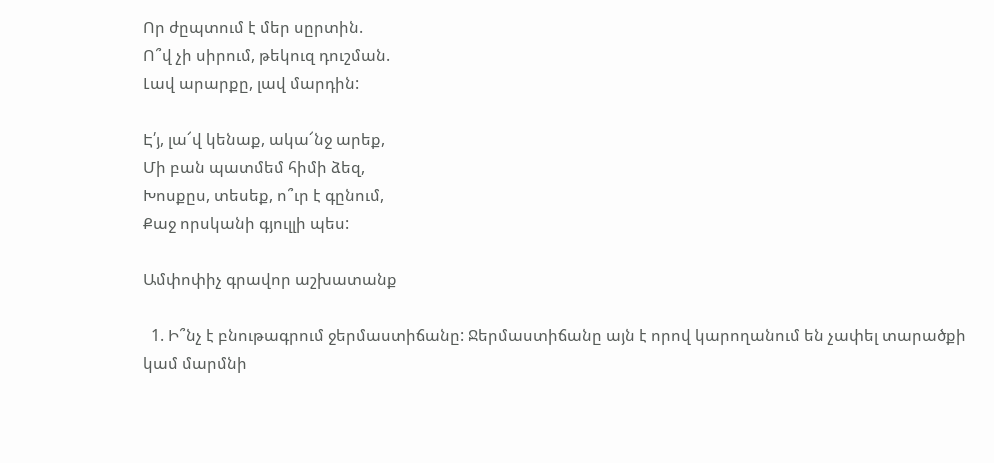Որ ժըպտում է մեր սըրտին.
Ո՞վ չի սիրում, թեկուզ դուշման.
Լավ արարքը, լավ մարդին:

Է՛յ, լա՜վ կենաք, ակա՜նջ արեք,
Մի բան պատմեմ հիմի ձեզ,
Խոսքըս, տեսեք, ո՞ւր է գընում,
Քաջ որսկանի գյուլլի պես:

Ամփոփիչ գրավոր աշխատանք

  1. Ի՞նչ է բնութագրում ջերմաստիճանը: Ջերմաստիճանը այն է որով կարողանում են չափել տարածքի կամ մարմնի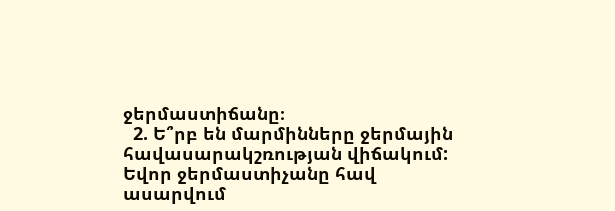ջերմաստիճանը։
  2. Ե՞րբ են մարմինները ջերմային հավասարակշռության վիճակում: Եվոր ջերմաստիչանը հավ ասարվում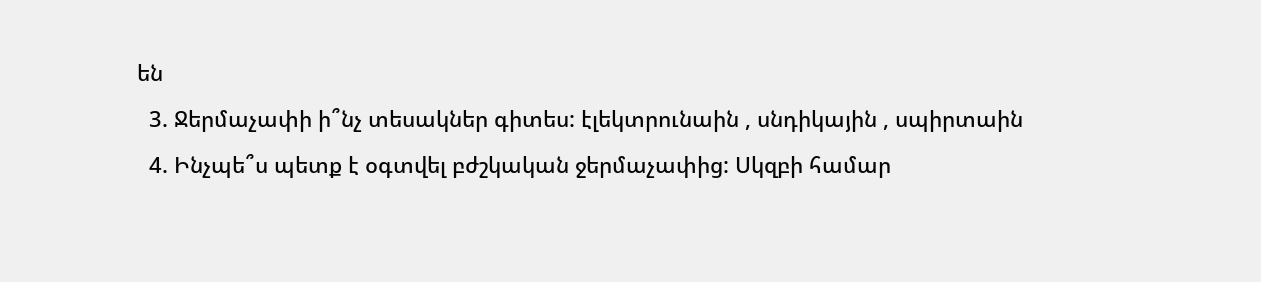են
  3. Ջերմաչափի ի՞նչ տեսակներ գիտես: էլեկտրունաին , սնդիկային , սպիրտաին
  4. Ինչպե՞ս պետք է օգտվել բժշկական ջերմաչափից: Սկզբի համար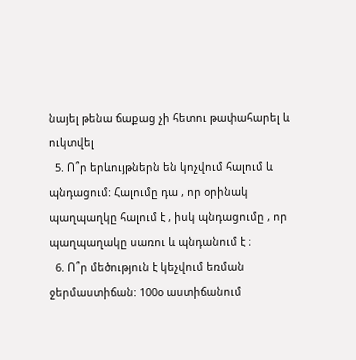նայել թենա ճաքաց չի հետու թափահարել և ուկտվել
  5. Ո՞ր երևույթներն են կոչվում հալում և պնդացում: Հալումը դա , որ օրինակ պաղպաղկը հալում է , իսկ պնդացումը , որ պաղպաղակը սառու և պնդանում է ։
  6. Ո՞ր մեծություն է կեչվում եռման ջերմաստիճան: 100օ աստիճանում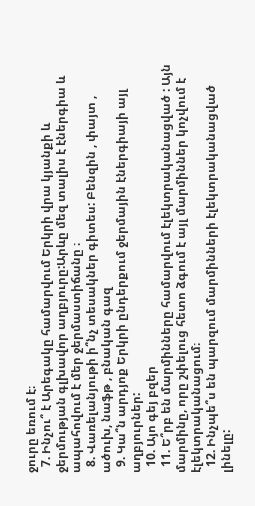ջուրը եռում է։
  7. Ինչու՞ է Արեգակը համարվում Երկրի վրա կյանքի և ջերմության գլխավոր աղբյուրը:Արևը մեզ տալիս է էներգիա և ապահովում է մեր ջերմաստիճանը ։
  8. Վառելանյութի ի՞նչ տեսակներ գիտես: Բենզին , փայտ , ածուխ, նաֆթ , բնական գազ
  9. Կա՞ն արդյոք Երկրի ընդերքում ջերմային էներգիայի այլ աղբյուրներ:
  10. Այո գեյ բզեր
  11. Ե՞րբ են մարմինները համարվում էլեկտրականացված : Այն մարմինը, որը շփելուց հետո ձգում է այլ մարմիններ կոչվում է էլեկտրականացում։
  12. Ինչպե՞ս են պարզում մարմինների էլեկտրականացված լինելը: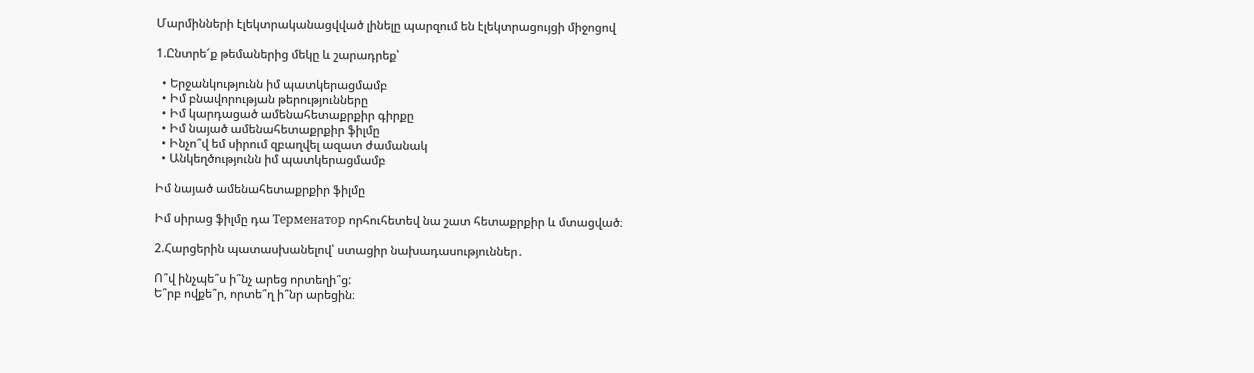Մարմինների էլեկտրականացվված լինելը պարզում են էլեկտրացույցի միջոցով

1.Ընտրե՜ք թեմաներից մեկը և շարադրեք՝

  • Երջանկությունն իմ պատկերացմամբ
  • Իմ բնավորության թերությունները
  • Իմ կարդացած ամենահետաքրքիր գիրքը
  • Իմ նայած ամենահետաքրքիր ֆիլմը
  • Ինչո՞վ եմ սիրում զբաղվել ազատ ժամանակ
  • Անկեղծությունն իմ պատկերացմամբ

Իմ նայած ամենահետաքրքիր ֆիլմը

Իմ սիրաց ֆիլմը դա Терменатор որհուհետեվ նա շատ հետաքրքիր և մտացված։

2.Հարցերին պատասխանելով՝ ստացիր նախադասություններ․

Ո՞վ ինչպե՞ս ի՞նչ արեց որտեղի՞ց:
Ե՞րբ ովքե՞ր, որտե՞ղ ի՞նր արեցին։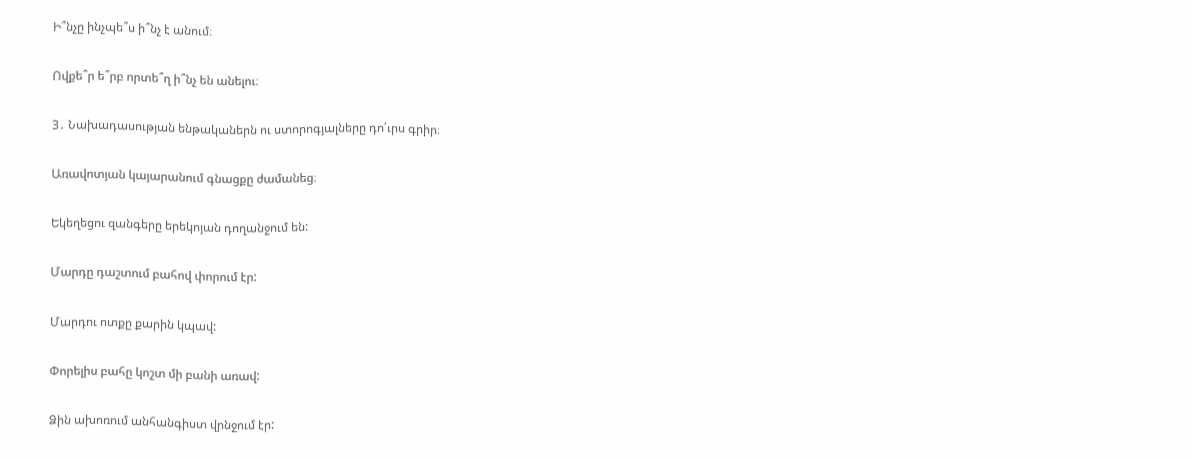Ի՞նչը ինչպե՞ս ի՞նչ է անում։

Ովքե՞ր ե՞րբ որտե՞ղ ի՞նչ են անելու։

3․ Նախադասության ենթականերն ու ստորոգյալները դո՛ւրս գրիր։

Առավոտյան կայարանում գնացքը ժամանեց։

Եկեղեցու զանգերը երեկոյան դողանջում են:

Մարդը դաշտում բահով փորում էր:

Մարդու ոտքը քարին կպավ:

Փորելիս բահը կոշտ մի բանի առավ:

Ձին ախոռում անհանգիստ վրնջում էր: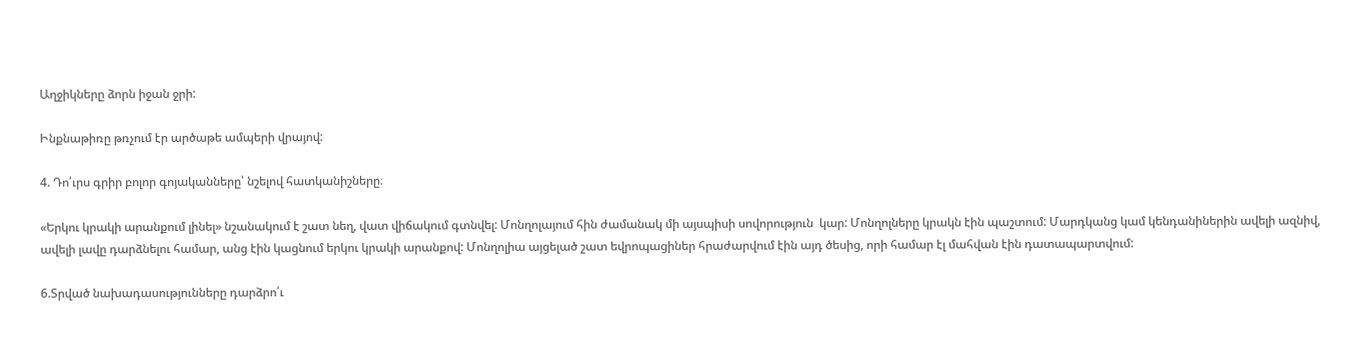Աղջիկները ձորն իջան ջրի:

Ինքնաթիռը թռչում էր արծաթե ամպերի վրայով:

4. Դո՛ւրս գրիր բոլոր գոյականները՝ նշելով հատկանիշները։

«Երկու կրակի արանքում լինել» նշանակում է շատ նեղ, վատ վիճակում գտնվել: Մոնղոլայում հին ժամանակ մի այսպիսի սովորություն  կար: Մոնղոլները կրակն էին պաշտում: Մարդկանց կամ կենդանիներին ավելի ազնիվ, ավելի լավը դարձնելու համար, անց էին կացնում երկու կրակի արանքով: Մոնղոլիա այցելած շատ եվրոպացիներ հրաժարվում էին այդ ծեսից, որի համար էլ մահվան էին դատապարտվում:

6.Տրված նախադասությունները դարձրո՛ւ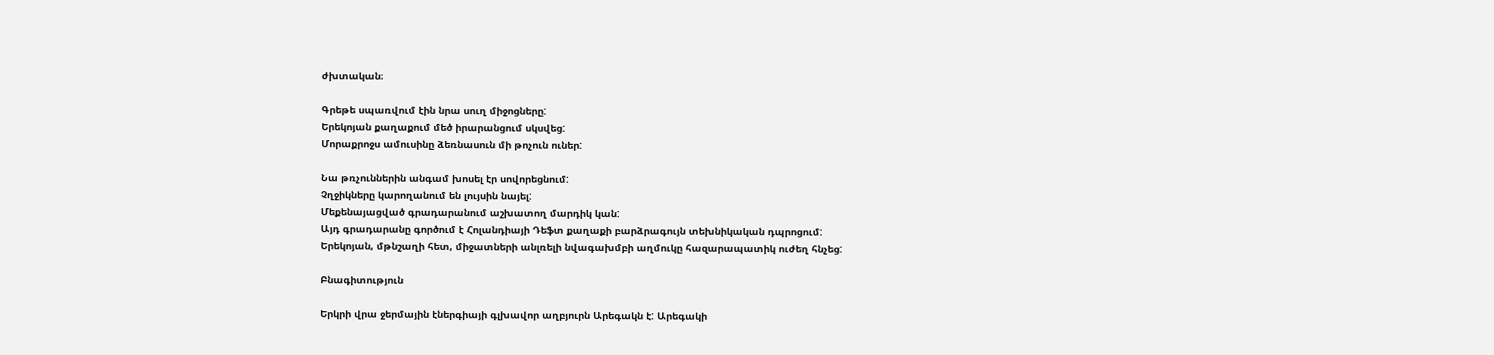ժխտական։

Գրեթե սպառվում էին նրա սուղ միջոցները:
Երեկոյան քաղաքում մեծ իրարանցում սկսվեց:
Մորաքրոջս ամուսինը ձեռնասուն մի թոչուն ուներ:

Նա թռչուններին անգամ խոսել էր սովորեցնում:
Չղջիկները կարողանում են լույսին նայել:
Մեքենայացված գրադարանում աշխատող մարդիկ կան:
Այդ գրադարանը գործում է Հոլանդիայի Դեֆտ քաղաքի բարձրագույն տեխնիկական դպրոցում:
Երեկոյան, մթնշաղի հետ, միջատների անլռելի նվագախմբի աղմուկը հազարապատիկ ուժեղ հնչեց:

Բնագիտություն

Երկրի վրա ջերմային էներգիայի գլխավոր աղբյուրն Արեգակն է: Արեգակի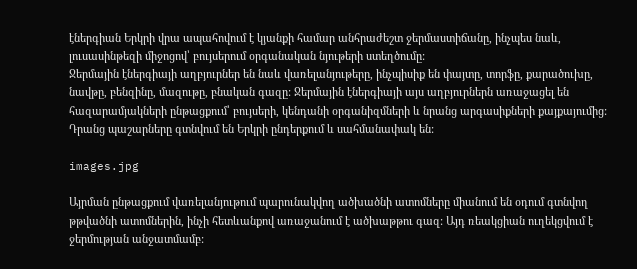էներգիան Երկրի վրա ապահովում է կյանքի համար անհրաժեշտ ջերմաստիճանը, ինչպես նաև, լուսասինթեզի միջոցով՝ բույսերում օրգանական նյութերի ստեղծումը:
Ջերմային էներգիայի աղբյուրներ են նաև վառելանյութերը, ինչպիսիք են փայտը, տորֆը, քարածուխը, նավթը, բենզինը, մազութը, բնական գազը: Ջերմային էներգիայի այս աղբյուրներն առաջացել են հազարամյակների ընթացքում՝ բույսերի, կենդանի օրգանիզմների և նրանց արգասիքների քայքայումից: Դրանց պաշարները գտնվում են Երկրի ընդերքում և սահմանափակ են:

images.jpg

Այրման ընթացքում վառելանյութում պարունակվող ածխածնի ատոմները միանում են օդում գտնվող թթվածնի ատոմներին, ինչի հետևանքով առաջանում է ածխաթթու գազ: Այդ ռեակցիան ուղեկցվում է ջերմության անջատմամբ: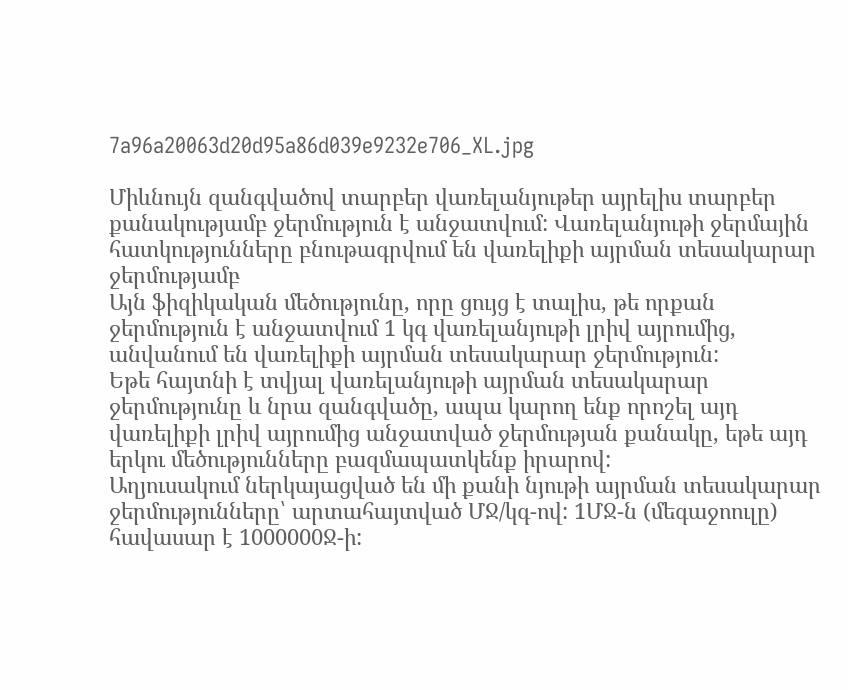7a96a20063d20d95a86d039e9232e706_XL.jpg

Միևնույն զանգվածով տարբեր վառելանյութեր այրելիս տարբեր քանակությամբ ջերմություն է անջատվում: Վառելանյութի ջերմային հատկությունները բնութագրվում են վառելիքի այրման տեսակարար ջերմությամբ
Այն ֆիզիկական մեծությունը, որը ցույց է տալիս, թե որքան ջերմություն է անջատվում 1 կգ վառելանյութի լրիվ այրումից, անվանում են վառելիքի այրման տեսակարար ջերմություն:
Եթե հայտնի է տվյալ վառելանյութի այրման տեսակարար ջերմությունը և նրա զանգվածը, ապա կարող ենք որոշել այդ վառելիքի լրիվ այրումից անջատված ջերմության քանակը, եթե այդ երկու մեծությունները բազմապատկենք իրարով:
Աղյուսակում ներկայացված են մի քանի նյութի այրման տեսակարար ջերմությունները՝ արտահայտված ՄՋ/կգ-ով: 1ՄՋ-ն (մեգաջոուլը) հավասար է 1000000Ջ-ի: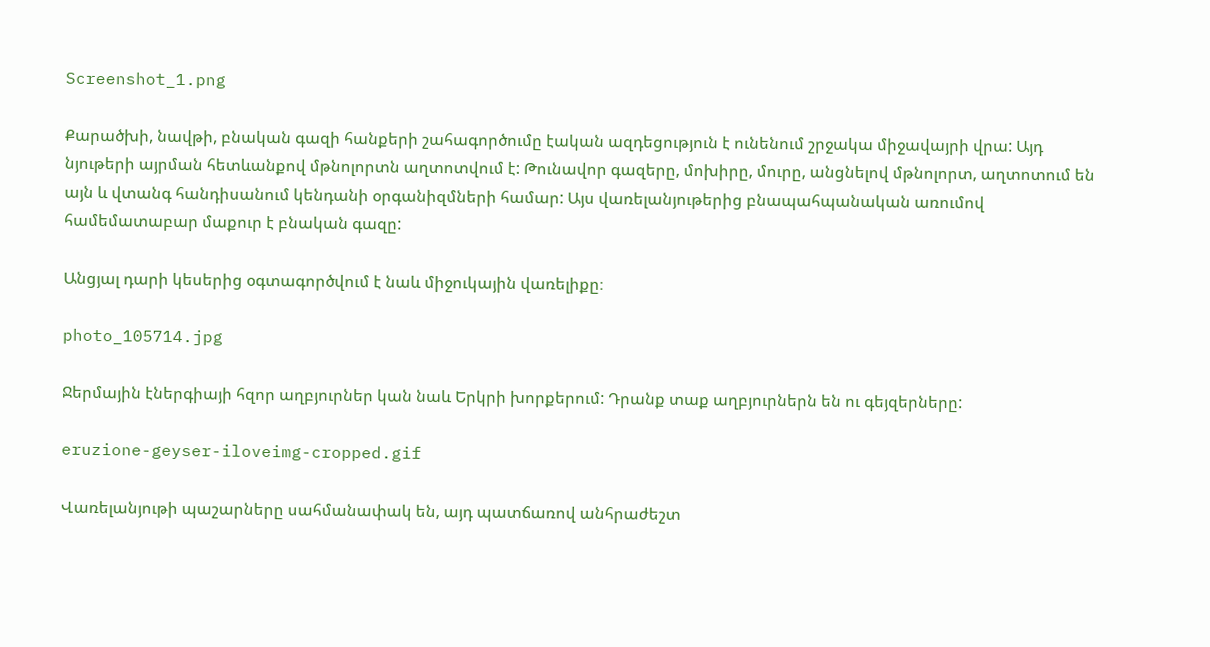Screenshot_1.png

Քարածխի, նավթի, բնական գազի հանքերի շահագործումը էական ազդեցություն է ունենում շրջակա միջավայրի վրա: Այդ նյութերի այրման հետևանքով մթնոլորտն աղտոտվում է: Թունավոր գազերը, մոխիրը, մուրը, անցնելով մթնոլորտ, աղտոտում են այն և վտանգ հանդիսանում կենդանի օրգանիզմների համար: Այս վառելանյութերից բնապահպանական առումով համեմատաբար մաքուր է բնական գազը:

Անցյալ դարի կեսերից օգտագործվում է նաև միջուկային վառելիքը։

photo_105714.jpg

Ջերմային էներգիայի հզոր աղբյուրներ կան նաև Երկրի խորքերում: Դրանք տաք աղբյուրներն են ու գեյզերները:

eruzione-geyser-iloveimg-cropped.gif

Վառելանյութի պաշարները սահմանափակ են, այդ պատճառով անհրաժեշտ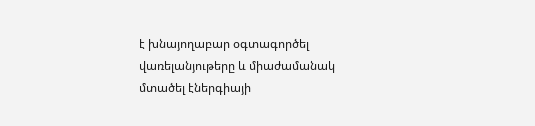է խնայողաբար օգտագործել վառելանյութերը և միաժամանակ մտածել էներգիայի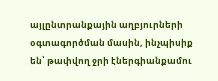այլընտրանքային աղբյուրների օգտագործման մասին, ինչպիսիք են՝ թափվող ջրի էներգիանքամու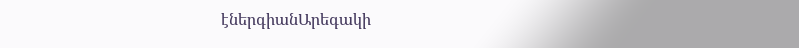էներգիանԱրեգակի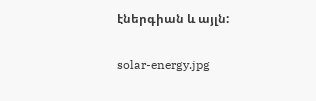էներգիան և այլն:

solar-energy.jpg